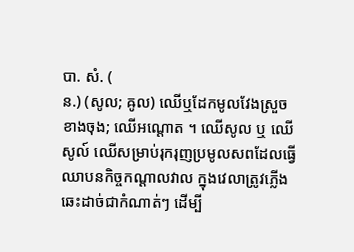បា. សំ. (
ន.) (សូល; ឝូល) ឈើឬដែកមូលវែងស្រួចខាងចុង; ឈើអណ្តោត ។ ឈើសូល ឬ ឈើសូល៍ ឈើសម្រាប់រុករុញប្រមូលសពដែលធ្វើឈាបនកិច្ចកណ្ដាលវាល ក្នុងវេលាត្រូវភ្លើងឆេះដាច់ជាកំណាត់ៗ ដើម្បី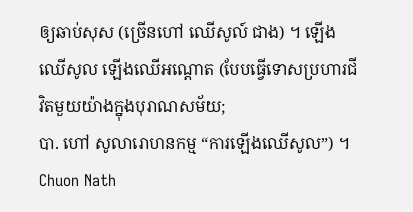ឲ្យឆាប់សុស (ច្រើនហៅ ឈើសូល៍ ជាង) ។ ឡើងឈើសូល ឡើងឈើអណ្តោត (បែបធ្វើទោសប្រហារជីវិតមួយយ៉ាងក្នុងបុរាណសម័យ;
បា. ហៅ សូលារោហនកម្ម “ការឡើងឈើសូល”) ។
Chuon Nath